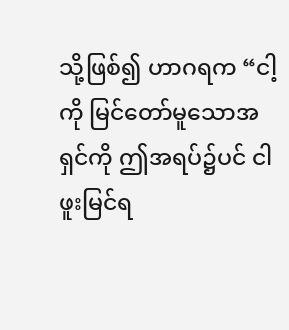သို့ဖြစ်၍ ဟာဂရက “ငါ့ကို မြင်တော်မူသောအရှင်ကို ဤအရပ်၌ပင် ငါဖူးမြင်ရ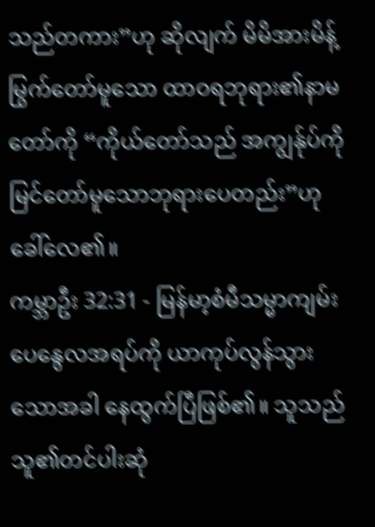သည်တကား”ဟု ဆိုလျက် မိမိအားမိန့်မြွက်တော်မူသော ထာဝရဘုရား၏နာမတော်ကို “ကိုယ်တော်သည် အကျွန်ုပ်ကိုမြင်တော်မူသောဘုရားပေတည်း”ဟု ခေါ်လေ၏။
ကမ္ဘာဦး 32:31 - မြန်မာ့စံမီသမ္မာကျမ်း ပေနွေလအရပ်ကို ယာကုပ်လွန်သွားသောအခါ နေထွက်ပြီဖြစ်၏။ သူသည် သူ၏တင်ပါးဆုံ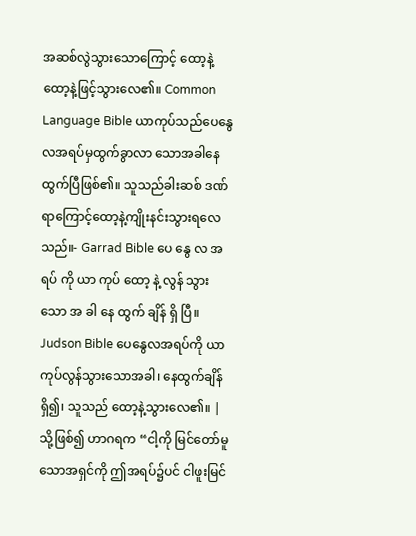အဆစ်လွဲသွားသောကြောင့် ထော့နဲ့ထော့နဲ့ဖြင့်သွားလေ၏။ Common Language Bible ယာကုပ်သည်ပေနွေလအရပ်မှထွက်ခွာလာ သောအခါနေထွက်ပြီဖြစ်၏။ သူသည်ခါးဆစ် ဒဏ်ရာကြောင့်ထော့နဲ့ကျိုးနင်းသွားရလေသည်။- Garrad Bible ပေ နွေ လ အ ရပ် ကို ယာ ကုပ် ထော့ နဲ့ လွန် သွား သော အ ခါ နေ ထွက် ချိန် ရှိ ပြီ။ Judson Bible ပေနွေလအရပ်ကို ယာကုပ်လွန်သွားသောအခါ၊ နေထွက်ချိန်ရှိ၍၊ သူသည် ထော့နဲ့သွားလေ၏။ |
သို့ဖြစ်၍ ဟာဂရက “ငါ့ကို မြင်တော်မူသောအရှင်ကို ဤအရပ်၌ပင် ငါဖူးမြင်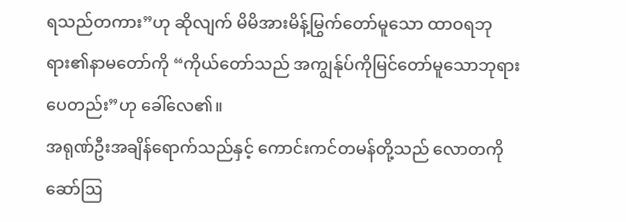ရသည်တကား”ဟု ဆိုလျက် မိမိအားမိန့်မြွက်တော်မူသော ထာဝရဘုရား၏နာမတော်ကို “ကိုယ်တော်သည် အကျွန်ုပ်ကိုမြင်တော်မူသောဘုရားပေတည်း”ဟု ခေါ်လေ၏။
အရုဏ်ဦးအချိန်ရောက်သည်နှင့် ကောင်းကင်တမန်တို့သည် လောတကိုဆော်ဩ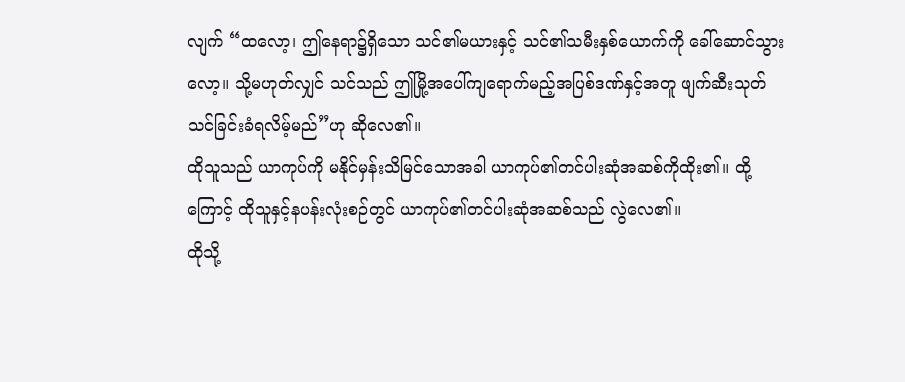လျက် “ထလော့၊ ဤနေရာ၌ရှိသော သင်၏မယားနှင့် သင်၏သမီးနှစ်ယောက်ကို ခေါ်ဆောင်သွားလော့။ သို့မဟုတ်လျှင် သင်သည် ဤမြို့အပေါ်ကျရောက်မည့်အပြစ်ဒဏ်နှင့်အတူ ဖျက်ဆီးသုတ်သင်ခြင်းခံရလိမ့်မည်”ဟု ဆိုလေ၏။
ထိုသူသည် ယာကုပ်ကို မနိုင်မှန်းသိမြင်သောအခါ ယာကုပ်၏တင်ပါးဆုံအဆစ်ကိုထိုး၏။ ထို့ကြောင့် ထိုသူနှင့်နပန်းလုံးစဉ်တွင် ယာကုပ်၏တင်ပါးဆုံအဆစ်သည် လွဲလေ၏။
ထိုသို့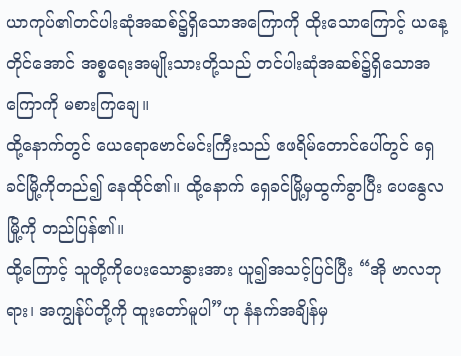ယာကုပ်၏တင်ပါးဆုံအဆစ်၌ရှိသောအကြောကို ထိုးသောကြောင့် ယနေ့တိုင်အောင် အစ္စရေးအမျိုးသားတို့သည် တင်ပါးဆုံအဆစ်၌ရှိသောအကြောကို မစားကြချေ။
ထို့နောက်တွင် ယေရောဗောင်မင်းကြီးသည် ဧဖရိမ်တောင်ပေါ်တွင် ရှေခင်မြို့ကိုတည်၍ နေထိုင်၏။ ထို့နောက် ရှေခင်မြို့မှထွက်ခွာပြီး ပေနွေလမြို့ကို တည်ပြန်၏။
ထို့ကြောင့် သူတို့ကိုပေးသောနွားအား ယူ၍အသင့်ပြင်ပြီး “အို ဗာလဘုရား၊ အကျွန်ုပ်တို့ကို ထူးတော်မူပါ”ဟု နံနက်အချိန်မှ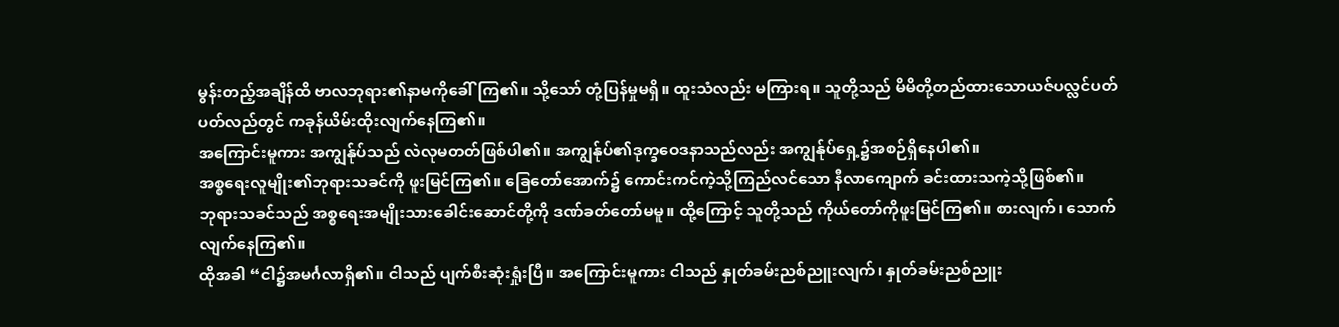မွန်းတည့်အချိန်ထိ ဗာလဘုရား၏နာမကိုခေါ်ကြ၏။ သို့သော် တုံ့ပြန်မှုမရှိ။ ထူးသံလည်း မကြားရ။ သူတို့သည် မိမိတို့တည်ထားသောယဇ်ပလ္လင်ပတ်ပတ်လည်တွင် ကခုန်ယိမ်းထိုးလျက်နေကြ၏။
အကြောင်းမူကား အကျွန်ုပ်သည် လဲလုမတတ်ဖြစ်ပါ၏။ အကျွန်ုပ်၏ဒုက္ခဝေဒနာသည်လည်း အကျွန်ုပ်ရှေ့၌အစဉ်ရှိနေပါ၏။
အစ္စရေးလူမျိုး၏ဘုရားသခင်ကို ဖူးမြင်ကြ၏။ ခြေတော်အောက်၌ ကောင်းကင်ကဲ့သို့ကြည်လင်သော နီလာကျောက် ခင်းထားသကဲ့သို့ဖြစ်၏။
ဘုရားသခင်သည် အစ္စရေးအမျိုးသားခေါင်းဆောင်တို့ကို ဒဏ်ခတ်တော်မမူ။ ထို့ကြောင့် သူတို့သည် ကိုယ်တော်ကိုဖူးမြင်ကြ၏။ စားလျက်၊ သောက်လျက်နေကြ၏။
ထိုအခါ “ငါ၌အမင်္ဂလာရှိ၏။ ငါသည် ပျက်စီးဆုံးရှုံးပြီ။ အကြောင်းမူကား ငါသည် နှုတ်ခမ်းညစ်ညူးလျက်၊ နှုတ်ခမ်းညစ်ညူး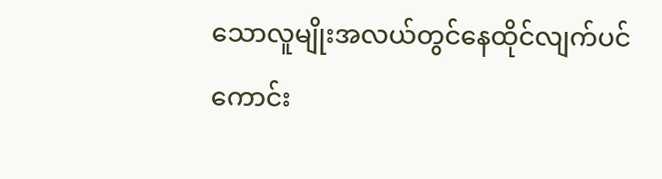သောလူမျိုးအလယ်တွင်နေထိုင်လျက်ပင် ကောင်း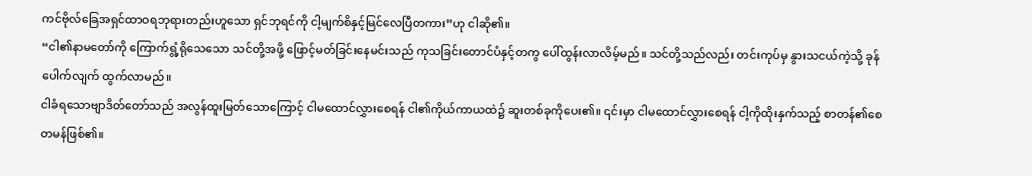ကင်ဗိုလ်ခြေအရှင်ထာဝရဘုရားတည်းဟူသော ရှင်ဘုရင်ကို ငါ့မျက်စိနှင့်မြင်လေပြီတကား”ဟု ငါဆို၏။
“ငါ၏နာမတော်ကို ကြောက်ရွံ့ရိုသေသော သင်တို့အဖို့ ဖြောင့်မတ်ခြင်းနေမင်းသည် ကုသခြင်းတောင်ပံနှင့်တကွ ပေါ်ထွန်းလာလိမ့်မည်။ သင်တို့သည်လည်း တင်းကုပ်မှ နွားသငယ်ကဲ့သို့ ခုန်ပေါက်လျက် ထွက်လာမည်။
ငါခံရသောဗျာဒိတ်တော်သည် အလွန်ထူးမြတ်သောကြောင့် ငါမထောင်လွှားစေရန် ငါ၏ကိုယ်ကာယထဲ၌ ဆူးတစ်ခုကိုပေး၏။ ၎င်းမှာ ငါမထောင်လွှားစေရန် ငါ့ကိုထိုးနှက်သည့် စာတန်၏စေတမန်ဖြစ်၏။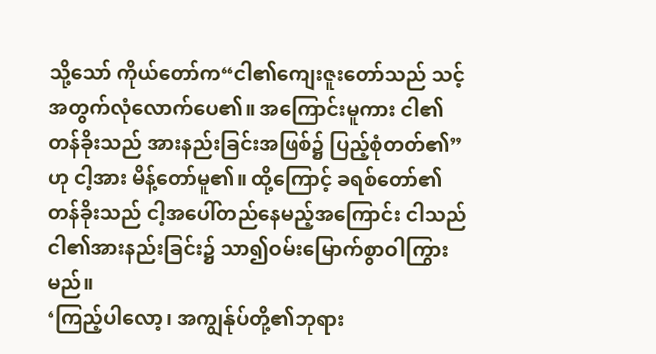သို့သော် ကိုယ်တော်က“ငါ၏ကျေးဇူးတော်သည် သင့်အတွက်လုံလောက်ပေ၏။ အကြောင်းမူကား ငါ၏တန်ခိုးသည် အားနည်းခြင်းအဖြစ်၌ ပြည့်စုံတတ်၏”ဟု ငါ့အား မိန့်တော်မူ၏။ ထို့ကြောင့် ခရစ်တော်၏တန်ခိုးသည် ငါ့အပေါ်တည်နေမည့်အကြောင်း ငါသည် ငါ၏အားနည်းခြင်း၌ သာ၍ဝမ်းမြောက်စွာဝါကြွားမည်။
‘ကြည့်ပါလော့၊ အကျွန်ုပ်တို့၏ဘုရား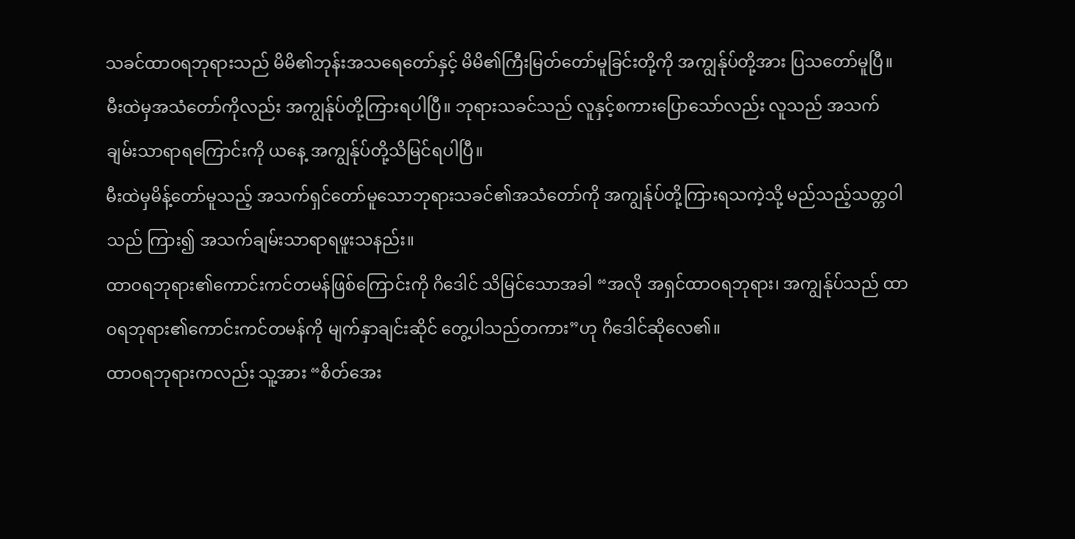သခင်ထာဝရဘုရားသည် မိမိ၏ဘုန်းအသရေတော်နှင့် မိမိ၏ကြီးမြတ်တော်မူခြင်းတို့ကို အကျွန်ုပ်တို့အား ပြသတော်မူပြီ။ မီးထဲမှအသံတော်ကိုလည်း အကျွန်ုပ်တို့ကြားရပါပြီ။ ဘုရားသခင်သည် လူနှင့်စကားပြောသော်လည်း လူသည် အသက်ချမ်းသာရာရကြောင်းကို ယနေ့ အကျွန်ုပ်တို့သိမြင်ရပါပြီ။
မီးထဲမှမိန့်တော်မူသည့် အသက်ရှင်တော်မူသောဘုရားသခင်၏အသံတော်ကို အကျွန်ုပ်တို့ကြားရသကဲ့သို့ မည်သည့်သတ္တဝါသည် ကြား၍ အသက်ချမ်းသာရာရဖူးသနည်း။
ထာဝရဘုရား၏ကောင်းကင်တမန်ဖြစ်ကြောင်းကို ဂိဒေါင် သိမြင်သောအခါ “အလို အရှင်ထာဝရဘုရား၊ အကျွန်ုပ်သည် ထာဝရဘုရား၏ကောင်းကင်တမန်ကို မျက်နှာချင်းဆိုင် တွေ့ပါသည်တကား”ဟု ဂိဒေါင်ဆိုလေ၏။
ထာဝရဘုရားကလည်း သူ့အား “စိတ်အေး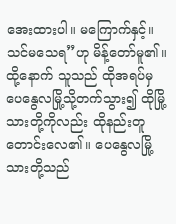အေးထားပါ။ မကြောက်နှင့်။ သင်မသေရ”ဟု မိန့်တော်မူ၏။
ထို့နောက် သူသည် ထိုအရပ်မှ ပေနွေလမြို့သို့တက်သွား၍ ထိုမြို့သားတို့ကိုလည်း ထိုနည်းတူ တောင်းလေ၏။ ပေနွေလမြို့သားတို့သည်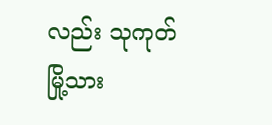လည်း သုကုတ်မြို့သား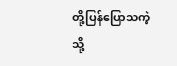တို့ပြန်ပြောသကဲ့သို့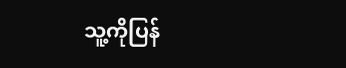သူ့ကိုပြန်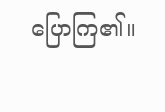ပြောကြ၏။